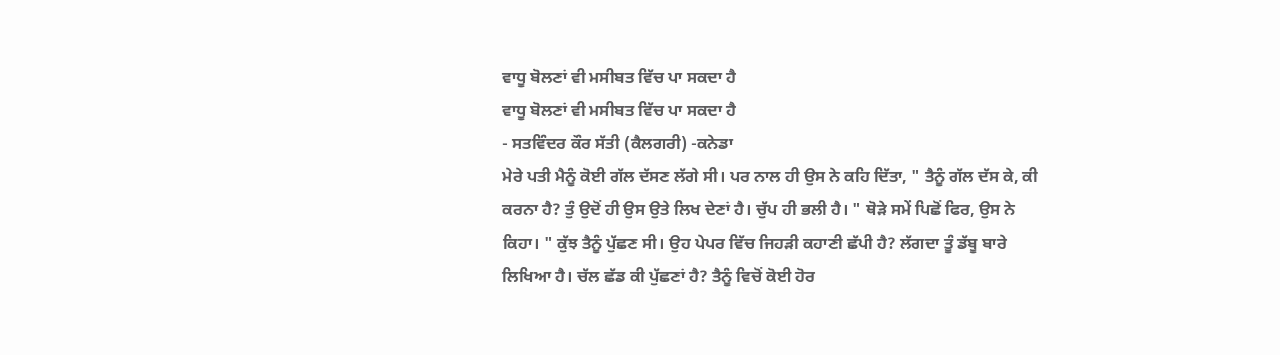ਵਾਧੂ ਬੋਲਣਾਂ ਵੀ ਮਸੀਬਤ ਵਿੱਚ ਪਾ ਸਕਦਾ ਹੈ
ਵਾਧੂ ਬੋਲਣਾਂ ਵੀ ਮਸੀਬਤ ਵਿੱਚ ਪਾ ਸਕਦਾ ਹੈ
- ਸਤਵਿੰਦਰ ਕੌਰ ਸੱਤੀ (ਕੈਲਗਰੀ) -ਕਨੇਡਾ
ਮੇਰੇ ਪਤੀ ਮੈਨੂੰ ਕੋਈ ਗੱਲ ਦੱਸਣ ਲੱਗੇ ਸੀ। ਪਰ ਨਾਲ ਹੀ ਉਸ ਨੇ ਕਹਿ ਦਿੱਤਾ, " ਤੈਨੂੰ ਗੱਲ ਦੱਸ ਕੇ, ਕੀ ਕਰਨਾ ਹੈ? ਤੁੰ ਉਦੋਂ ਹੀ ਉਸ ਉਤੇ ਲਿਖ ਦੇਣਾਂ ਹੈ। ਚੁੱਪ ਹੀ ਭਲੀ ਹੈ। " ਥੋੜੇ ਸਮੇਂ ਪਿਛੋਂ ਫਿਰ, ਉਸ ਨੇ ਕਿਹਾ। " ਕੁੱਝ ਤੈਨੂੰ ਪੁੱਛਣ ਸੀ। ਉਹ ਪੇਪਰ ਵਿੱਚ ਜਿਹੜੀ ਕਹਾਣੀ ਛੱਪੀ ਹੈ? ਲੱਗਦਾ ਤੂੰ ਡੱਬੂ ਬਾਰੇ ਲਿਖਿਆ ਹੈ। ਚੱਲ ਛੱਡ ਕੀ ਪੁੱਛਣਾਂ ਹੈ? ਤੈਨੂੰ ਵਿਚੋਂ ਕੋਈ ਹੋਰ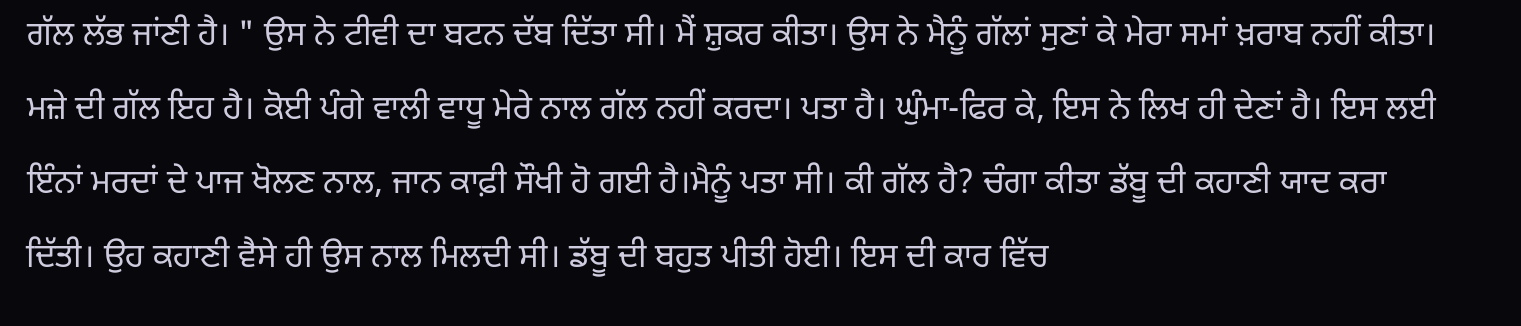ਗੱਲ ਲੱਭ ਜਾਂਣੀ ਹੈ। " ਉਸ ਨੇ ਟੀਵੀ ਦਾ ਬਟਨ ਦੱਬ ਦਿੱਤਾ ਸੀ। ਮੈਂ ਸ਼ੁਕਰ ਕੀਤਾ। ਉਸ ਨੇ ਮੈਨੂੰ ਗੱਲਾਂ ਸੁਣਾਂ ਕੇ ਮੇਰਾ ਸਮਾਂ ਖ਼ਰਾਬ ਨਹੀਂ ਕੀਤਾ। ਮਜ਼ੇ ਦੀ ਗੱਲ ਇਹ ਹੈ। ਕੋਈ ਪੰਗੇ ਵਾਲੀ ਵਾਧੂ ਮੇਰੇ ਨਾਲ ਗੱਲ ਨਹੀਂ ਕਰਦਾ। ਪਤਾ ਹੈ। ਘੁੰਮਾ-ਫਿਰ ਕੇ, ਇਸ ਨੇ ਲਿਖ ਹੀ ਦੇਣਾਂ ਹੈ। ਇਸ ਲਈ ਇੰਨਾਂ ਮਰਦਾਂ ਦੇ ਪਾਜ ਖੋਲਣ ਨਾਲ, ਜਾਨ ਕਾਫ਼ੀ ਸੌਖੀ ਹੋ ਗਈ ਹੈ।ਮੈਨੂੰ ਪਤਾ ਸੀ। ਕੀ ਗੱਲ ਹੈ? ਚੰਗਾ ਕੀਤਾ ਡੱਬੂ ਦੀ ਕਹਾਣੀ ਯਾਦ ਕਰਾ ਦਿੱਤੀ। ਉਹ ਕਹਾਣੀ ਵੈਸੇ ਹੀ ਉਸ ਨਾਲ ਮਿਲਦੀ ਸੀ। ਡੱਬੂ ਦੀ ਬਹੁਤ ਪੀਤੀ ਹੋਈ। ਇਸ ਦੀ ਕਾਰ ਵਿੱਚ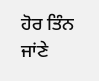ਹੋਰ ਤਿੰਨ ਜਾਂਣੇ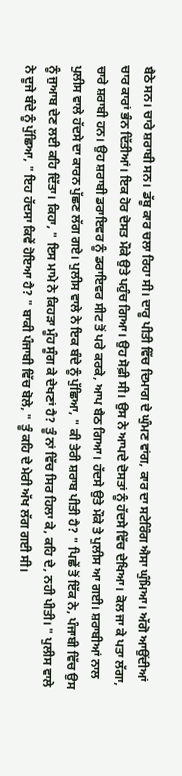ਬੈਠੇ ਸਨ। ਚਾਰੇ ਸ਼ਰਾਬੀ ਸਨ। ਡੱਬੂ ਕਾਰ ਚਲਾ ਰਿਹਾ ਸੀ। ਦਾਰੂ ਪੀਤੀ ਵਿੱਚ ਦਿਮਾਗ ਦੇ ਘੁੰਮਣ ਵਾਂਗ, ਕਾਰ ਦਾ ਸਟੇਰਿੰਗ ਐਸਾ ਘੁੰਮਿਆ। ਅੱਗੋ ਆਉਂਦੀਆਂ ਚਾਰ ਕਾਰਾਂ ਭੰਨ ਦਿੱਤੀਆਂ। ਇਕ ਹੋਰ ਦੋਸਤ ਮੌਕੇ ਉਤੇ ਪਹੁੰਚ ਗਿਆ। ਉਹ ਸੋਫ਼ੀ ਸੀ। ਉਸ ਨੇ ਆਪਦੇ ਦੋਸਤਾਂ ਨੂੰ ਹੱਦਸੇ ਵਿੱਚ ਦੇਖਿਆ। ਕੋਲ ਜਾ ਕੇ ਪਤਾ ਲੱਗਾ, ਚਾਰੇ ਸ਼ਰਾਬੀ ਹਨ। ਉਹ ਸ਼ਰਾਬੀ ਡਰਾਇਵਰ ਨੂੰ ਡਰਾਇਵਰ ਸੀਟ ਤੋਂ ਪਰੇ ਕਰਕੇ, ਆਪ ਬੈਠ ਗਿਆ। ਹੱਦਸੇ ਉਤੇ ਮੌਕੇ ਤੇ ਪੁਲੀਸ ਆ ਗਈ। ਸ਼ਰਾਬੀਆਂ ਨਾਲ ਪੁਲੀਸ ਵਾਲੇ ਹੱਦਸੇ ਦਾ ਕਾਰਨ ਪੁੱਛਣ ਲੱਗ ਗਏ। ਪੁਲੀਸ ਵਾਲੇ ਨੇ ਇਕ ਬੰਦੇ ਨੂੰ ਪੁੱਛਿਆ, " ਕੀ ਤੇਰੀ ਸ਼ਰਾਬ ਪੀਤੀ ਹੈ? " ਪਿਛੇਂ ਤੋਂ ਇੱਕ ਨੇ, ਪੰਜਾਬੀ ਵਿੱਚ ਉਸ ਨੂੰ ਜੁਆਬ ਦੇਣ ਲਈ ਕਹਿ ਦਿੱਤਾ। ਕਿਹਾ, " ਇਸ ਮਾਮੇ ਨੇ ਕਿਹੜਾ ਮੂੰਹ ਸੂੰਗ ਕੇ ਦੇਖਣਾਂ ਹੈ? ਤੂੰ ਨਾਂ ਵਿੱਚ ਸਿਰ ਹਿਲਾ ਕੇ, ਕਹਿ ਦੇ, ਨਹੀ ਪੀਤੀ। " ਪੁਲੀਸ ਵਾਲੇ ਨੇ ਦੂਜੇ ਬੰਦੇ ਨੂੰ ਪੁੱਛਿਆ, " ਇਹ ਹੱਦਸਾ ਕਿਵੇਂ ਹੋਇਆ ਹੈ? " ਬਾਕੀ ਪੰਜਾਬੀ ਵਿੱਚ ਬੋਲੇ, " ਤੂੰ ਕਹਿ ਦੇ ਮੇਰੀ ਅੱਖ ਲੱਗ ਗਈ ਸੀ।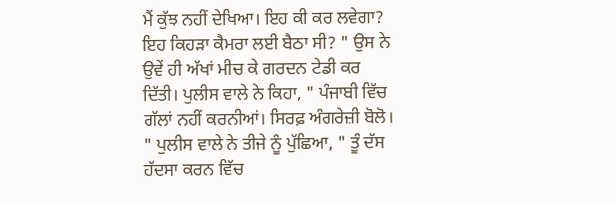ਮੈਂ ਕੁੱਝ ਨਹੀਂ ਦੇਖਿਆ। ਇਹ ਕੀ ਕਰ ਲਵੇਗਾ? ਇਹ ਕਿਹੜਾ ਕੈਮਰਾ ਲਈ ਬੈਠਾ ਸੀ? " ਉਸ ਨੇ ਉਵੇਂ ਹੀ ਅੱਖਾਂ ਮੀਚ ਕੇ ਗਰਦਨ ਟੇਡੀ ਕਰ ਦਿੱਤੀ। ਪੁਲੀਸ ਵਾਲੇ ਨੇ ਕਿਹਾ, " ਪੰਜਾਬੀ ਵਿੱਚ ਗੱਲਾਂ ਨਹੀਂ ਕਰਨੀਆਂ। ਸਿਰਫ਼ ਅੰਗਰੇਜ਼ੀ ਬੋਲੋ। " ਪੁਲੀਸ ਵਾਲੇ ਨੇ ਤੀਜੇ ਨੂੰ ਪੁੱਛਿਆ, " ਤੂੰ ਦੱਸ ਹੱਦਸਾ ਕਰਨ ਵਿੱਚ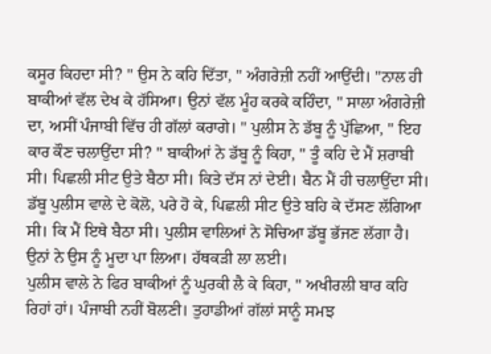ਕਸੂਰ ਕਿਹਦਾ ਸੀ? " ਉਸ ਨੇ ਕਹਿ ਦਿੱਤਾ, " ਅੰਗਰੇਜ਼ੀ ਨਹੀਂ ਆਉਂਦੀ। "ਨਾਲ ਹੀ ਬਾਕੀਆਂ ਵੱਲ ਦੇਖ ਕੇ ਹੱਸਿਆ। ਉਨਾਂ ਵੱਲ ਮੂੰਹ ਕਰਕੇ ਕਹਿੰਦਾ, " ਸਾਲਾ ਅੰਗਰੇਜ਼ੀ ਦਾ, ਅਸੀਂ ਪੰਜਾਬੀ ਵਿੱਚ ਹੀ ਗੱਲਾਂ ਕਰਾਗੇ। " ਪੁਲੀਸ ਨੇ ਡੱਬੂ ਨੂੰ ਪੁੱਛਿਆ, " ਇਹ ਕਾਰ ਕੌਣ ਚਲਾਉਂਦਾ ਸੀ? " ਬਾਕੀਆਂ ਨੇ ਡੱਬੂ ਨੂੰ ਕਿਹਾ, " ਤੂੰ ਕਹਿ ਦੇ ਮੈਂ ਸ਼ਰਾਬੀ ਸੀ। ਪਿਛਲੀ ਸੀਟ ਉਤੇ ਬੈਠਾ ਸੀ। ਕਿਤੇ ਦੱਸ ਨਾਂ ਦੇਈ। ਬੈਨ ਮੈਂ ਹੀ ਚਲਾਉਂਦਾ ਸੀ। ਡੱਬੂ ਪੁਲੀਸ ਵਾਲੇ ਦੇ ਕੋਲੋ, ਪਰੇ ਹੋ ਕੇ, ਪਿਛਲੀ ਸੀਟ ਉਤੇ ਬਹਿ ਕੇ ਦੱਸਣ ਲੱਗਿਆ ਸੀ। ਕਿ ਮੈਂ ਇਥੇ ਬੈਠਾ ਸੀ। ਪੁਲੀਸ ਵਾਲਿਆਂ ਨੇ ਸੋਚਿਆ ਡੱਬੂ ਭੱਜਣ ਲੱਗਾ ਹੈ। ਉਨਾਂ ਨੇ ਉਸ ਨੂੰ ਮੂਦਾ ਪਾ ਲਿਆ। ਹੱਥਕੜੀ ਲਾ ਲਈ।
ਪੁਲੀਸ ਵਾਲੇ ਨੇ ਫਿਰ ਬਾਕੀਆਂ ਨੂੰ ਘੁਰਕੀ ਲੈ ਕੇ ਕਿਹਾ, " ਅਖੀਰਲੀ ਬਾਰ ਕਹਿ ਰਿਹਾਂ ਹਾਂ। ਪੰਜਾਬੀ ਨਹੀਂ ਬੋਲਣੀ। ਤੁਹਾਡੀਆਂ ਗੱਲਾਂ ਸਾਨੂੰ ਸਮਝ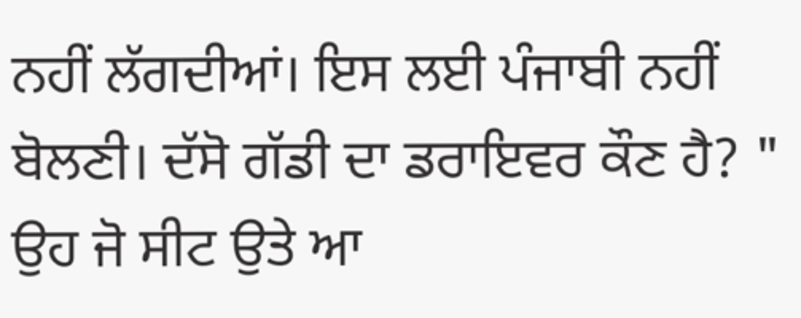ਨਹੀਂ ਲੱਗਦੀਆਂ। ਇਸ ਲਈ ਪੰਜਾਬੀ ਨਹੀਂ ਬੋਲਣੀ। ਦੱਸੋ ਗੱਡੀ ਦਾ ਡਰਾਇਵਰ ਕੌਣ ਹੈ? " ਉਹ ਜੋ ਸੀਟ ਉਤੇ ਆ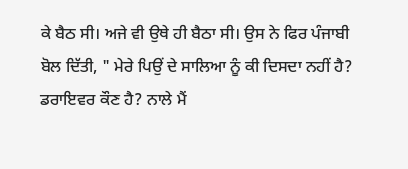ਕੇ ਬੈਠ ਸੀ। ਅਜੇ ਵੀ ਉਥੇ ਹੀ ਬੈਠਾ ਸੀ। ਉਸ ਨੇ ਫਿਰ ਪੰਜਾਬੀ ਬੋਲ ਦਿੱਤੀ, " ਮੇਰੇ ਪਿਉਂ ਦੇ ਸਾਲਿਆ ਨੂੰ ਕੀ ਦਿਸਦਾ ਨਹੀਂ ਹੈ? ਡਰਾਇਵਰ ਕੌਣ ਹੈ? ਨਾਲੇ ਮੈਂ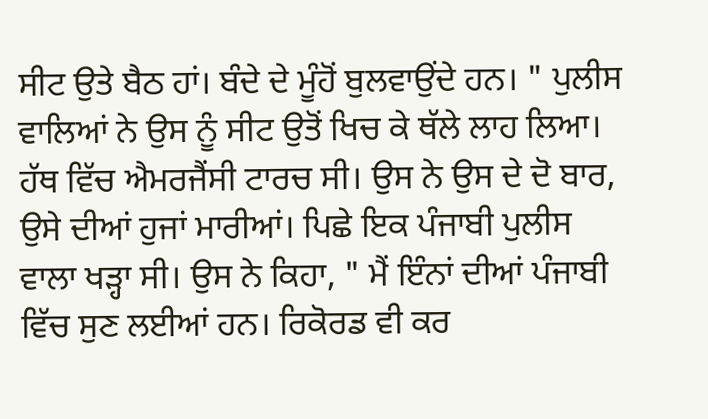ਸੀਟ ਉਤੇ ਬੈਠ ਹਾਂ। ਬੰਦੇ ਦੇ ਮੂੰਹੋਂ ਬੁਲਵਾਉਂਦੇ ਹਨ। " ਪੁਲੀਸ ਵਾਲਿਆਂ ਨੇ ਉਸ ਨੂੰ ਸੀਟ ਉਤੋਂ ਖਿਚ ਕੇ ਥੱਲੇ ਲਾਹ ਲਿਆ। ਹੱਥ ਵਿੱਚ ਐਮਰਜੈਂਸੀ ਟਾਰਚ ਸੀ। ਉਸ ਨੇ ਉਸ ਦੇ ਦੋ ਬਾਰ, ਉਸੇ ਦੀਆਂ ਹੁਜਾਂ ਮਾਰੀਆਂ। ਪਿਛੇ ਇਕ ਪੰਜਾਬੀ ਪੁਲੀਸ ਵਾਲਾ ਖੜ੍ਹਾ ਸੀ। ਉਸ ਨੇ ਕਿਹਾ, " ਮੈਂ ਇੰਨਾਂ ਦੀਆਂ ਪੰਜਾਬੀ ਵਿੱਚ ਸੁਣ ਲਈਆਂ ਹਨ। ਰਿਕੋਰਡ ਵੀ ਕਰ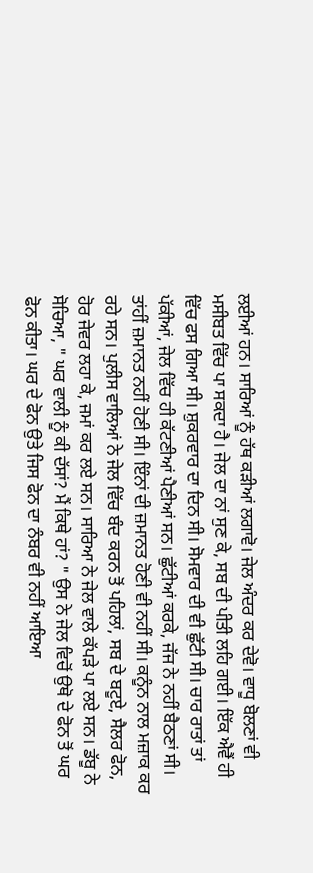ਲਈਆਂ ਹਨ। ਸਾਰਿਆਂ ਨੂੰ ਹੱਥ ਕੜੀਆਂ ਲਗਾਵੋ। ਜੇਲ ਅੰਦਰ ਕਰ ਦੇਵੋ। ਵਾਧੂ ਬੋਲਣਾਂ ਵੀ ਮਸੀਬਤ ਵਿੱਚ ਪਾ ਸਕਦਾ ਹੈ। ਜੇਲ ਦਾ ਨਾਂ ਸੁਣ ਕੇ, ਸਬ ਦੀ ਪੀਤੀ ਲਹਿ ਗਈ। ਇੱਕ ਐਵੈਂ ਹੀ ਵਿੱਚ ਫਸ ਗਿਆ ਸੀ। ਸ਼ੁਕਰਵਾਰ ਦਾ ਦਿਨ ਸੀ। ਸੋਮਵਾਰ ਦੀ ਵੀ ਛੁੱਟੀ ਸੀ। ਚਾਰ ਰਾਤਾਂ ਤਾਂ ਪੱਕੀਆਂ, ਜੇਲ ਵਿੱਚ ਹੀ ਕੱਟਣੀਆਂ ਪੈਣੀਆਂ ਸਨ। ਛੁੱਟੀਆਂ ਕਰਕੇ, ਜੱਜ ਨੇ ਨਹੀਂ ਬੈਠਣਾਂ ਸੀ। ਤਾਂਹੀਂ ਜ਼ਮਾਨਤ ਨਹੀਂ ਹੋਣੀ ਸੀ। ਇੰਨਾਂ ਦੀ ਜ਼ਮਾਨਤ ਹੋਣੀ ਵੀ ਨਹੀਂ ਸੀ। ਕਨੂੰਨ ਨਾਲ ਮਜ਼ਾਕ ਕਰ ਰਹੇ ਸਨ। ਪੁਲੀਸ ਵਾਲਿਆਂ ਨੇ ਜੇਲ ਵਿੱਚ ਬੰਦ ਕਰਨ ਤੋਂ ਪਹਿਲਾਂ, ਸਬ ਦੇ ਬਟੂਏ, ਸੈਲਰ ਫੋਨ, ਹੋਰ ਜੇਵਰ ਲਹਾ ਕੇ, ਜਮਾਂ ਕਰ ਲਏ ਸਨ। ਸਾਰਿਆ ਨੇ ਜੇਲ ਵਾਲੇ ਕੱਪੜੇ ਪਾ ਲਏ ਸਨ। ਡੱਬੂ ਨੇ ਸੋਚਿਆ, " ਘਰ ਵਾਲੀ ਨੂੰ ਕੀ ਦੱਸਾਂ? ਮੈਂ ਕਿਥੇ ਹਾਂ? " ਉਸ ਨੇ ਜੇਲ ਵਿਚੋਂ ਉਥੋ ਦੇ ਫੋਨ ਤੋਂ ਘਰ ਫੋਨ ਕੀਤਾ। ਘਰ ਦੇ ਫੋਨ ਉਤੇ ਜਿਸ ਫੋਨ ਦਾ ਨੰਬਰ ਵੀ ਨਹੀਂ ਆਇਆ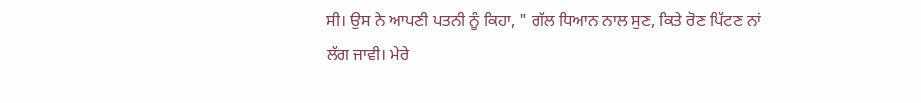ਸੀ। ਉਸ ਨੇ ਆਪਣੀ ਪਤਨੀ ਨੂੰ ਕਿਹਾ, " ਗੱਲ ਧਿਆਨ ਨਾਲ ਸੁਣ, ਕਿਤੇ ਰੋਣ ਪਿੱਟਣ ਨਾਂ ਲੱਗ ਜਾਵੀ। ਮੇਰੇ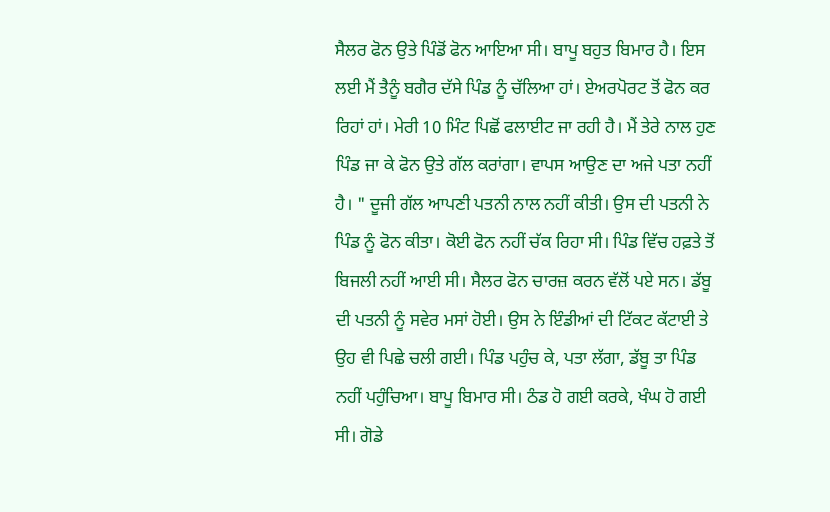ਸੈਲਰ ਫੋਨ ਉਤੇ ਪਿੰਡੋਂ ਫੋਨ ਆਇਆ ਸੀ। ਬਾਪੂ ਬਹੁਤ ਬਿਮਾਰ ਹੈ। ਇਸ ਲਈ ਮੈਂ ਤੈਨੂੰ ਬਗੈਰ ਦੱਸੇ ਪਿੰਡ ਨੂੰ ਚੱਲਿਆ ਹਾਂ। ਏਅਰਪੋਰਟ ਤੋਂ ਫੋਨ ਕਰ ਰਿਹਾਂ ਹਾਂ। ਮੇਰੀ 10 ਮਿੰਟ ਪਿਛੋਂ ਫਲਾਈਟ ਜਾ ਰਹੀ ਹੈ। ਮੈਂ ਤੇਰੇ ਨਾਲ ਹੁਣ ਪਿੰਡ ਜਾ ਕੇ ਫੋਨ ਉਤੇ ਗੱਲ ਕਰਾਂਗਾ। ਵਾਪਸ ਆਉਣ ਦਾ ਅਜੇ ਪਤਾ ਨਹੀਂ ਹੈ। " ਦੂਜੀ ਗੱਲ ਆਪਣੀ ਪਤਨੀ ਨਾਲ ਨਹੀਂ ਕੀਤੀ। ਉਸ ਦੀ ਪਤਨੀ ਨੇ ਪਿੰਡ ਨੂੰ ਫੋਨ ਕੀਤਾ। ਕੋਈ ਫੋਨ ਨਹੀਂ ਚੱਕ ਰਿਹਾ ਸੀ। ਪਿੰਡ ਵਿੱਚ ਹਫ਼ਤੇ ਤੋਂ ਬਿਜਲੀ ਨਹੀਂ ਆਈ ਸੀ। ਸੈਲਰ ਫੋਨ ਚਾਰਜ਼ ਕਰਨ ਵੱਲੋਂ ਪਏ ਸਨ। ਡੱਬੂ ਦੀ ਪਤਨੀ ਨੂੰ ਸਵੇਰ ਮਸਾਂ ਹੋਈ। ਉਸ ਨੇ ਇੰਡੀਆਂ ਦੀ ਟਿੱਕਟ ਕੱਟਾਈ ਤੇ ਉਹ ਵੀ ਪਿਛੇ ਚਲੀ ਗਈ। ਪਿੰਡ ਪਹੁੰਚ ਕੇ, ਪਤਾ ਲੱਗਾ, ਡੱਬੂ ਤਾ ਪਿੰਡ ਨਹੀਂ ਪਹੁੰਚਿਆ। ਬਾਪੂ ਬਿਮਾਰ ਸੀ। ਠੰਡ ਹੋ ਗਈ ਕਰਕੇ, ਖੰਘ ਹੋ ਗਈ ਸੀ। ਗੋਡੇ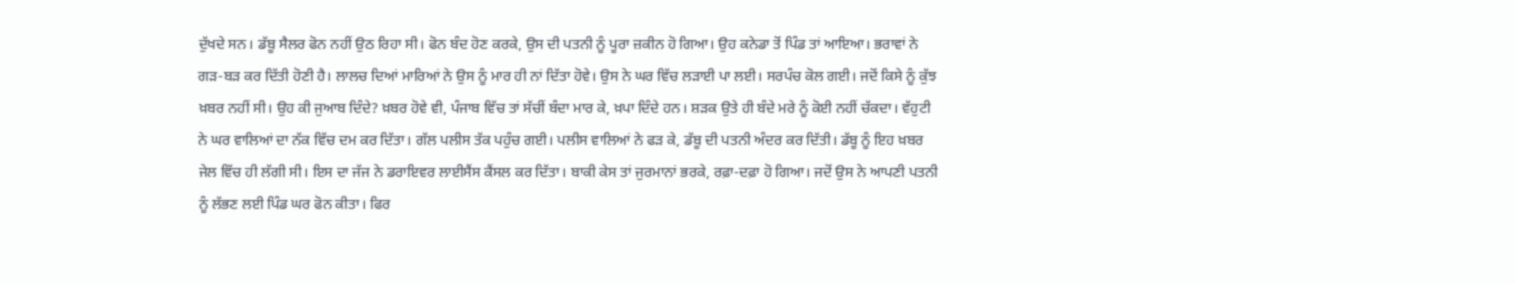ਦੁੱਖਦੇ ਸਨ। ਡੱਬੂ ਸੈਲਰ ਫੋਨ ਨਹੀਂ ਉਠ ਰਿਹਾ ਸੀ। ਫੋਨ ਬੰਦ ਹੋਣ ਕਰਕੇ, ਉਸ ਦੀ ਪਤਨੀ ਨੂੰ ਪੂਰਾ ਜ਼ਕੀਨ ਹੋ ਗਿਆ। ਉਹ ਕਨੇਡਾ ਤੋਂ ਪਿੰਡ ਤਾਂ ਆਇਆ। ਭਰਾਵਾਂ ਨੇ ਗੜ-ਬੜ ਕਰ ਦਿੱਤੀ ਹੋਣੀ ਹੈ। ਲਾਲਚ ਦਿਆਂ ਮਾਰਿਆਂ ਨੇ ਉਸ ਨੂੰ ਮਾਰ ਹੀ ਨਾਂ ਦਿੱਤਾ ਹੋਵੇ। ਉਸ ਨੇ ਘਰ ਵਿੱਚ ਲੜਾਈ ਪਾ ਲਈ। ਸਰਪੰਚ ਕੋਲ ਗਈ। ਜਦੋਂ ਕਿਸੇ ਨੂੰ ਕੁੱਝ ਖ਼ਬਰ ਨਹੀਂ ਸੀ। ਉਹ ਕੀ ਜੁਆਬ ਦਿੰਦੇ? ਖ਼ਬਰ ਹੋਵੇ ਵੀ, ਪੰਜਾਬ ਵਿੱਚ ਤਾਂ ਸੱਚੀਂ ਬੰਦਾ ਮਾਰ ਕੇ, ਖ਼ਪਾ ਦਿੰਦੇ ਹਨ। ਸ਼ੜਕ ਉਤੇ ਹੀ ਬੰਦੇ ਮਰੇ ਨੂੰ ਕੋਈ ਨਹੀਂ ਚੱਕਦਾ। ਵੱਹੁਟੀ ਨੇ ਘਰ ਵਾਲਿਆਂ ਦਾ ਨੱਕ ਵਿੱਚ ਦਮ ਕਰ ਦਿੱਤਾ। ਗੱਲ ਪਲੀਸ ਤੱਕ ਪਹੁੰਚ ਗਈ। ਪਲੀਸ ਵਾਲਿਆਂ ਨੇ ਫੜ ਕੇ, ਡੱਬੂ ਦੀ ਪਤਨੀ ਅੰਦਰ ਕਰ ਦਿੱਤੀ। ਡੱਬੂ ਨੂੰ ਇਹ ਖ਼ਬਰ ਜੇਲ ਵਿੱਚ ਹੀ ਲੱਗੀ ਸੀ। ਇਸ ਦਾ ਜੱਜ ਨੇ ਡਰਾਇਵਰ ਲਾਈਸੈਂਸ ਕੈਂਸਲ ਕਰ ਦਿੱਤਾ। ਬਾਕੀ ਕੇਸ ਤਾਂ ਜੁਰਮਾਨਾਂ ਭਰਕੇ, ਰਫ਼ਾ-ਦਫ਼ਾ ਹੋ ਗਿਆ। ਜਦੋਂ ਉਸ ਨੇ ਆਪਣੀ ਪਤਨੀ ਨੂੰ ਲੱਭਣ ਲਈ ਪਿੰਡ ਘਰ ਫੋਨ ਕੀਤਾ। ਫਿਰ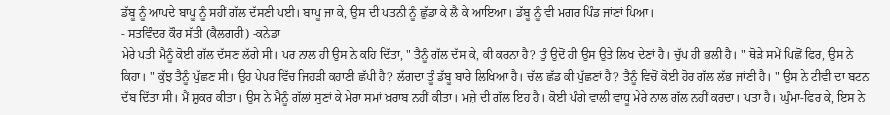ਡੱਬੂ ਨੂੰ ਆਪਦੇ ਬਾਪੂ ਨੂੰ ਸਹੀਂ ਗੱਲ ਦੱਸਣੀ ਪਈ। ਬਾਪੂ ਜਾ ਕੇ, ਉਸ ਦੀ ਪਤਨੀ ਨੂੰ ਛੁੱਡਾ ਕੇ ਲੈ ਕੇ ਆਇਆ। ਡੱਬੂ ਨੂੰ ਵੀ ਮਗਰ ਪਿੰਡ ਜਾਂਣਾਂ ਪਿਆ।
- ਸਤਵਿੰਦਰ ਕੌਰ ਸੱਤੀ (ਕੈਲਗਰੀ) -ਕਨੇਡਾ
ਮੇਰੇ ਪਤੀ ਮੈਨੂੰ ਕੋਈ ਗੱਲ ਦੱਸਣ ਲੱਗੇ ਸੀ। ਪਰ ਨਾਲ ਹੀ ਉਸ ਨੇ ਕਹਿ ਦਿੱਤਾ, " ਤੈਨੂੰ ਗੱਲ ਦੱਸ ਕੇ, ਕੀ ਕਰਨਾ ਹੈ? ਤੁੰ ਉਦੋਂ ਹੀ ਉਸ ਉਤੇ ਲਿਖ ਦੇਣਾਂ ਹੈ। ਚੁੱਪ ਹੀ ਭਲੀ ਹੈ। " ਥੋੜੇ ਸਮੇਂ ਪਿਛੋਂ ਫਿਰ, ਉਸ ਨੇ ਕਿਹਾ। " ਕੁੱਝ ਤੈਨੂੰ ਪੁੱਛਣ ਸੀ। ਉਹ ਪੇਪਰ ਵਿੱਚ ਜਿਹੜੀ ਕਹਾਣੀ ਛੱਪੀ ਹੈ? ਲੱਗਦਾ ਤੂੰ ਡੱਬੂ ਬਾਰੇ ਲਿਖਿਆ ਹੈ। ਚੱਲ ਛੱਡ ਕੀ ਪੁੱਛਣਾਂ ਹੈ? ਤੈਨੂੰ ਵਿਚੋਂ ਕੋਈ ਹੋਰ ਗੱਲ ਲੱਭ ਜਾਂਣੀ ਹੈ। " ਉਸ ਨੇ ਟੀਵੀ ਦਾ ਬਟਨ ਦੱਬ ਦਿੱਤਾ ਸੀ। ਮੈਂ ਸ਼ੁਕਰ ਕੀਤਾ। ਉਸ ਨੇ ਮੈਨੂੰ ਗੱਲਾਂ ਸੁਣਾਂ ਕੇ ਮੇਰਾ ਸਮਾਂ ਖ਼ਰਾਬ ਨਹੀਂ ਕੀਤਾ। ਮਜ਼ੇ ਦੀ ਗੱਲ ਇਹ ਹੈ। ਕੋਈ ਪੰਗੇ ਵਾਲੀ ਵਾਧੂ ਮੇਰੇ ਨਾਲ ਗੱਲ ਨਹੀਂ ਕਰਦਾ। ਪਤਾ ਹੈ। ਘੁੰਮਾ-ਫਿਰ ਕੇ, ਇਸ ਨੇ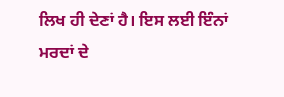ਲਿਖ ਹੀ ਦੇਣਾਂ ਹੈ। ਇਸ ਲਈ ਇੰਨਾਂ ਮਰਦਾਂ ਦੇ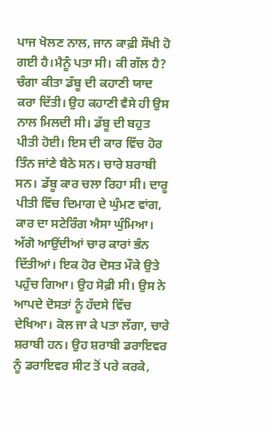ਪਾਜ ਖੋਲਣ ਨਾਲ, ਜਾਨ ਕਾਫ਼ੀ ਸੌਖੀ ਹੋ ਗਈ ਹੈ।ਮੈਨੂੰ ਪਤਾ ਸੀ। ਕੀ ਗੱਲ ਹੈ? ਚੰਗਾ ਕੀਤਾ ਡੱਬੂ ਦੀ ਕਹਾਣੀ ਯਾਦ ਕਰਾ ਦਿੱਤੀ। ਉਹ ਕਹਾਣੀ ਵੈਸੇ ਹੀ ਉਸ ਨਾਲ ਮਿਲਦੀ ਸੀ। ਡੱਬੂ ਦੀ ਬਹੁਤ ਪੀਤੀ ਹੋਈ। ਇਸ ਦੀ ਕਾਰ ਵਿੱਚ ਹੋਰ ਤਿੰਨ ਜਾਂਣੇ ਬੈਠੇ ਸਨ। ਚਾਰੇ ਸ਼ਰਾਬੀ ਸਨ। ਡੱਬੂ ਕਾਰ ਚਲਾ ਰਿਹਾ ਸੀ। ਦਾਰੂ ਪੀਤੀ ਵਿੱਚ ਦਿਮਾਗ ਦੇ ਘੁੰਮਣ ਵਾਂਗ, ਕਾਰ ਦਾ ਸਟੇਰਿੰਗ ਐਸਾ ਘੁੰਮਿਆ। ਅੱਗੋ ਆਉਂਦੀਆਂ ਚਾਰ ਕਾਰਾਂ ਭੰਨ ਦਿੱਤੀਆਂ। ਇਕ ਹੋਰ ਦੋਸਤ ਮੌਕੇ ਉਤੇ ਪਹੁੰਚ ਗਿਆ। ਉਹ ਸੋਫ਼ੀ ਸੀ। ਉਸ ਨੇ ਆਪਦੇ ਦੋਸਤਾਂ ਨੂੰ ਹੱਦਸੇ ਵਿੱਚ ਦੇਖਿਆ। ਕੋਲ ਜਾ ਕੇ ਪਤਾ ਲੱਗਾ, ਚਾਰੇ ਸ਼ਰਾਬੀ ਹਨ। ਉਹ ਸ਼ਰਾਬੀ ਡਰਾਇਵਰ ਨੂੰ ਡਰਾਇਵਰ ਸੀਟ ਤੋਂ ਪਰੇ ਕਰਕੇ,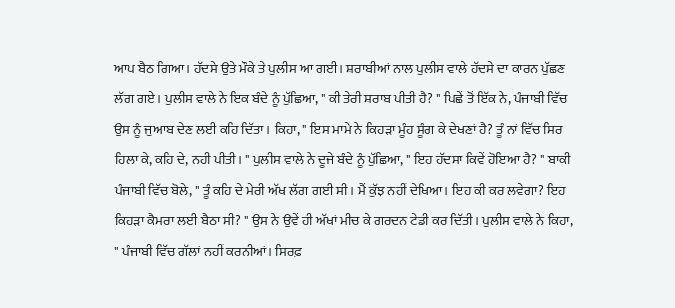ਆਪ ਬੈਠ ਗਿਆ। ਹੱਦਸੇ ਉਤੇ ਮੌਕੇ ਤੇ ਪੁਲੀਸ ਆ ਗਈ। ਸ਼ਰਾਬੀਆਂ ਨਾਲ ਪੁਲੀਸ ਵਾਲੇ ਹੱਦਸੇ ਦਾ ਕਾਰਨ ਪੁੱਛਣ ਲੱਗ ਗਏ। ਪੁਲੀਸ ਵਾਲੇ ਨੇ ਇਕ ਬੰਦੇ ਨੂੰ ਪੁੱਛਿਆ, " ਕੀ ਤੇਰੀ ਸ਼ਰਾਬ ਪੀਤੀ ਹੈ? " ਪਿਛੇਂ ਤੋਂ ਇੱਕ ਨੇ, ਪੰਜਾਬੀ ਵਿੱਚ ਉਸ ਨੂੰ ਜੁਆਬ ਦੇਣ ਲਈ ਕਹਿ ਦਿੱਤਾ। ਕਿਹਾ, " ਇਸ ਮਾਮੇ ਨੇ ਕਿਹੜਾ ਮੂੰਹ ਸੂੰਗ ਕੇ ਦੇਖਣਾਂ ਹੈ? ਤੂੰ ਨਾਂ ਵਿੱਚ ਸਿਰ ਹਿਲਾ ਕੇ, ਕਹਿ ਦੇ, ਨਹੀ ਪੀਤੀ। " ਪੁਲੀਸ ਵਾਲੇ ਨੇ ਦੂਜੇ ਬੰਦੇ ਨੂੰ ਪੁੱਛਿਆ, " ਇਹ ਹੱਦਸਾ ਕਿਵੇਂ ਹੋਇਆ ਹੈ? " ਬਾਕੀ ਪੰਜਾਬੀ ਵਿੱਚ ਬੋਲੇ, " ਤੂੰ ਕਹਿ ਦੇ ਮੇਰੀ ਅੱਖ ਲੱਗ ਗਈ ਸੀ। ਮੈਂ ਕੁੱਝ ਨਹੀਂ ਦੇਖਿਆ। ਇਹ ਕੀ ਕਰ ਲਵੇਗਾ? ਇਹ ਕਿਹੜਾ ਕੈਮਰਾ ਲਈ ਬੈਠਾ ਸੀ? " ਉਸ ਨੇ ਉਵੇਂ ਹੀ ਅੱਖਾਂ ਮੀਚ ਕੇ ਗਰਦਨ ਟੇਡੀ ਕਰ ਦਿੱਤੀ। ਪੁਲੀਸ ਵਾਲੇ ਨੇ ਕਿਹਾ, " ਪੰਜਾਬੀ ਵਿੱਚ ਗੱਲਾਂ ਨਹੀਂ ਕਰਨੀਆਂ। ਸਿਰਫ਼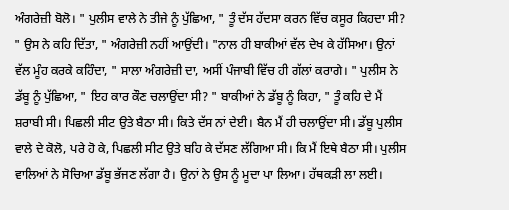ਅੰਗਰੇਜ਼ੀ ਬੋਲੋ। " ਪੁਲੀਸ ਵਾਲੇ ਨੇ ਤੀਜੇ ਨੂੰ ਪੁੱਛਿਆ, " ਤੂੰ ਦੱਸ ਹੱਦਸਾ ਕਰਨ ਵਿੱਚ ਕਸੂਰ ਕਿਹਦਾ ਸੀ? " ਉਸ ਨੇ ਕਹਿ ਦਿੱਤਾ, " ਅੰਗਰੇਜ਼ੀ ਨਹੀਂ ਆਉਂਦੀ। "ਨਾਲ ਹੀ ਬਾਕੀਆਂ ਵੱਲ ਦੇਖ ਕੇ ਹੱਸਿਆ। ਉਨਾਂ ਵੱਲ ਮੂੰਹ ਕਰਕੇ ਕਹਿੰਦਾ, " ਸਾਲਾ ਅੰਗਰੇਜ਼ੀ ਦਾ, ਅਸੀਂ ਪੰਜਾਬੀ ਵਿੱਚ ਹੀ ਗੱਲਾਂ ਕਰਾਗੇ। " ਪੁਲੀਸ ਨੇ ਡੱਬੂ ਨੂੰ ਪੁੱਛਿਆ, " ਇਹ ਕਾਰ ਕੌਣ ਚਲਾਉਂਦਾ ਸੀ? " ਬਾਕੀਆਂ ਨੇ ਡੱਬੂ ਨੂੰ ਕਿਹਾ, " ਤੂੰ ਕਹਿ ਦੇ ਮੈਂ ਸ਼ਰਾਬੀ ਸੀ। ਪਿਛਲੀ ਸੀਟ ਉਤੇ ਬੈਠਾ ਸੀ। ਕਿਤੇ ਦੱਸ ਨਾਂ ਦੇਈ। ਬੈਨ ਮੈਂ ਹੀ ਚਲਾਉਂਦਾ ਸੀ। ਡੱਬੂ ਪੁਲੀਸ ਵਾਲੇ ਦੇ ਕੋਲੋ, ਪਰੇ ਹੋ ਕੇ, ਪਿਛਲੀ ਸੀਟ ਉਤੇ ਬਹਿ ਕੇ ਦੱਸਣ ਲੱਗਿਆ ਸੀ। ਕਿ ਮੈਂ ਇਥੇ ਬੈਠਾ ਸੀ। ਪੁਲੀਸ ਵਾਲਿਆਂ ਨੇ ਸੋਚਿਆ ਡੱਬੂ ਭੱਜਣ ਲੱਗਾ ਹੈ। ਉਨਾਂ ਨੇ ਉਸ ਨੂੰ ਮੂਦਾ ਪਾ ਲਿਆ। ਹੱਥਕੜੀ ਲਾ ਲਈ।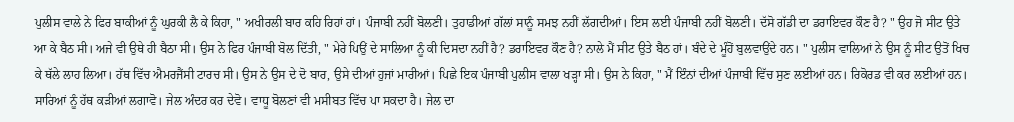ਪੁਲੀਸ ਵਾਲੇ ਨੇ ਫਿਰ ਬਾਕੀਆਂ ਨੂੰ ਘੁਰਕੀ ਲੈ ਕੇ ਕਿਹਾ, " ਅਖੀਰਲੀ ਬਾਰ ਕਹਿ ਰਿਹਾਂ ਹਾਂ। ਪੰਜਾਬੀ ਨਹੀਂ ਬੋਲਣੀ। ਤੁਹਾਡੀਆਂ ਗੱਲਾਂ ਸਾਨੂੰ ਸਮਝ ਨਹੀਂ ਲੱਗਦੀਆਂ। ਇਸ ਲਈ ਪੰਜਾਬੀ ਨਹੀਂ ਬੋਲਣੀ। ਦੱਸੋ ਗੱਡੀ ਦਾ ਡਰਾਇਵਰ ਕੌਣ ਹੈ? " ਉਹ ਜੋ ਸੀਟ ਉਤੇ ਆ ਕੇ ਬੈਠ ਸੀ। ਅਜੇ ਵੀ ਉਥੇ ਹੀ ਬੈਠਾ ਸੀ। ਉਸ ਨੇ ਫਿਰ ਪੰਜਾਬੀ ਬੋਲ ਦਿੱਤੀ, " ਮੇਰੇ ਪਿਉਂ ਦੇ ਸਾਲਿਆ ਨੂੰ ਕੀ ਦਿਸਦਾ ਨਹੀਂ ਹੈ? ਡਰਾਇਵਰ ਕੌਣ ਹੈ? ਨਾਲੇ ਮੈਂ ਸੀਟ ਉਤੇ ਬੈਠ ਹਾਂ। ਬੰਦੇ ਦੇ ਮੂੰਹੋਂ ਬੁਲਵਾਉਂਦੇ ਹਨ। " ਪੁਲੀਸ ਵਾਲਿਆਂ ਨੇ ਉਸ ਨੂੰ ਸੀਟ ਉਤੋਂ ਖਿਚ ਕੇ ਥੱਲੇ ਲਾਹ ਲਿਆ। ਹੱਥ ਵਿੱਚ ਐਮਰਜੈਂਸੀ ਟਾਰਚ ਸੀ। ਉਸ ਨੇ ਉਸ ਦੇ ਦੋ ਬਾਰ, ਉਸੇ ਦੀਆਂ ਹੁਜਾਂ ਮਾਰੀਆਂ। ਪਿਛੇ ਇਕ ਪੰਜਾਬੀ ਪੁਲੀਸ ਵਾਲਾ ਖੜ੍ਹਾ ਸੀ। ਉਸ ਨੇ ਕਿਹਾ, " ਮੈਂ ਇੰਨਾਂ ਦੀਆਂ ਪੰਜਾਬੀ ਵਿੱਚ ਸੁਣ ਲਈਆਂ ਹਨ। ਰਿਕੋਰਡ ਵੀ ਕਰ ਲਈਆਂ ਹਨ। ਸਾਰਿਆਂ ਨੂੰ ਹੱਥ ਕੜੀਆਂ ਲਗਾਵੋ। ਜੇਲ ਅੰਦਰ ਕਰ ਦੇਵੋ। ਵਾਧੂ ਬੋਲਣਾਂ ਵੀ ਮਸੀਬਤ ਵਿੱਚ ਪਾ ਸਕਦਾ ਹੈ। ਜੇਲ ਦਾ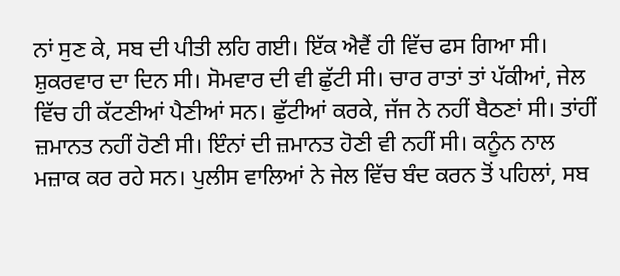ਨਾਂ ਸੁਣ ਕੇ, ਸਬ ਦੀ ਪੀਤੀ ਲਹਿ ਗਈ। ਇੱਕ ਐਵੈਂ ਹੀ ਵਿੱਚ ਫਸ ਗਿਆ ਸੀ। ਸ਼ੁਕਰਵਾਰ ਦਾ ਦਿਨ ਸੀ। ਸੋਮਵਾਰ ਦੀ ਵੀ ਛੁੱਟੀ ਸੀ। ਚਾਰ ਰਾਤਾਂ ਤਾਂ ਪੱਕੀਆਂ, ਜੇਲ ਵਿੱਚ ਹੀ ਕੱਟਣੀਆਂ ਪੈਣੀਆਂ ਸਨ। ਛੁੱਟੀਆਂ ਕਰਕੇ, ਜੱਜ ਨੇ ਨਹੀਂ ਬੈਠਣਾਂ ਸੀ। ਤਾਂਹੀਂ ਜ਼ਮਾਨਤ ਨਹੀਂ ਹੋਣੀ ਸੀ। ਇੰਨਾਂ ਦੀ ਜ਼ਮਾਨਤ ਹੋਣੀ ਵੀ ਨਹੀਂ ਸੀ। ਕਨੂੰਨ ਨਾਲ ਮਜ਼ਾਕ ਕਰ ਰਹੇ ਸਨ। ਪੁਲੀਸ ਵਾਲਿਆਂ ਨੇ ਜੇਲ ਵਿੱਚ ਬੰਦ ਕਰਨ ਤੋਂ ਪਹਿਲਾਂ, ਸਬ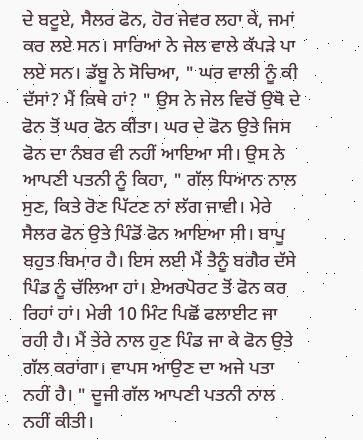ਦੇ ਬਟੂਏ, ਸੈਲਰ ਫੋਨ, ਹੋਰ ਜੇਵਰ ਲਹਾ ਕੇ, ਜਮਾਂ ਕਰ ਲਏ ਸਨ। ਸਾਰਿਆ ਨੇ ਜੇਲ ਵਾਲੇ ਕੱਪੜੇ ਪਾ ਲਏ ਸਨ। ਡੱਬੂ ਨੇ ਸੋਚਿਆ, " ਘਰ ਵਾਲੀ ਨੂੰ ਕੀ ਦੱਸਾਂ? ਮੈਂ ਕਿਥੇ ਹਾਂ? " ਉਸ ਨੇ ਜੇਲ ਵਿਚੋਂ ਉਥੋ ਦੇ ਫੋਨ ਤੋਂ ਘਰ ਫੋਨ ਕੀਤਾ। ਘਰ ਦੇ ਫੋਨ ਉਤੇ ਜਿਸ ਫੋਨ ਦਾ ਨੰਬਰ ਵੀ ਨਹੀਂ ਆਇਆ ਸੀ। ਉਸ ਨੇ ਆਪਣੀ ਪਤਨੀ ਨੂੰ ਕਿਹਾ, " ਗੱਲ ਧਿਆਨ ਨਾਲ ਸੁਣ, ਕਿਤੇ ਰੋਣ ਪਿੱਟਣ ਨਾਂ ਲੱਗ ਜਾਵੀ। ਮੇਰੇ ਸੈਲਰ ਫੋਨ ਉਤੇ ਪਿੰਡੋਂ ਫੋਨ ਆਇਆ ਸੀ। ਬਾਪੂ ਬਹੁਤ ਬਿਮਾਰ ਹੈ। ਇਸ ਲਈ ਮੈਂ ਤੈਨੂੰ ਬਗੈਰ ਦੱਸੇ ਪਿੰਡ ਨੂੰ ਚੱਲਿਆ ਹਾਂ। ਏਅਰਪੋਰਟ ਤੋਂ ਫੋਨ ਕਰ ਰਿਹਾਂ ਹਾਂ। ਮੇਰੀ 10 ਮਿੰਟ ਪਿਛੋਂ ਫਲਾਈਟ ਜਾ ਰਹੀ ਹੈ। ਮੈਂ ਤੇਰੇ ਨਾਲ ਹੁਣ ਪਿੰਡ ਜਾ ਕੇ ਫੋਨ ਉਤੇ ਗੱਲ ਕਰਾਂਗਾ। ਵਾਪਸ ਆਉਣ ਦਾ ਅਜੇ ਪਤਾ ਨਹੀਂ ਹੈ। " ਦੂਜੀ ਗੱਲ ਆਪਣੀ ਪਤਨੀ ਨਾਲ ਨਹੀਂ ਕੀਤੀ।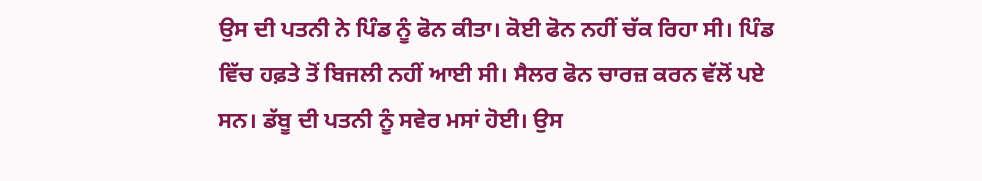ਉਸ ਦੀ ਪਤਨੀ ਨੇ ਪਿੰਡ ਨੂੰ ਫੋਨ ਕੀਤਾ। ਕੋਈ ਫੋਨ ਨਹੀਂ ਚੱਕ ਰਿਹਾ ਸੀ। ਪਿੰਡ ਵਿੱਚ ਹਫ਼ਤੇ ਤੋਂ ਬਿਜਲੀ ਨਹੀਂ ਆਈ ਸੀ। ਸੈਲਰ ਫੋਨ ਚਾਰਜ਼ ਕਰਨ ਵੱਲੋਂ ਪਏ ਸਨ। ਡੱਬੂ ਦੀ ਪਤਨੀ ਨੂੰ ਸਵੇਰ ਮਸਾਂ ਹੋਈ। ਉਸ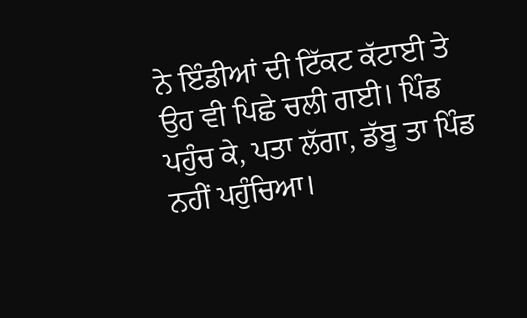ਨੇ ਇੰਡੀਆਂ ਦੀ ਟਿੱਕਟ ਕੱਟਾਈ ਤੇ ਉਹ ਵੀ ਪਿਛੇ ਚਲੀ ਗਈ। ਪਿੰਡ ਪਹੁੰਚ ਕੇ, ਪਤਾ ਲੱਗਾ, ਡੱਬੂ ਤਾ ਪਿੰਡ ਨਹੀਂ ਪਹੁੰਚਿਆ।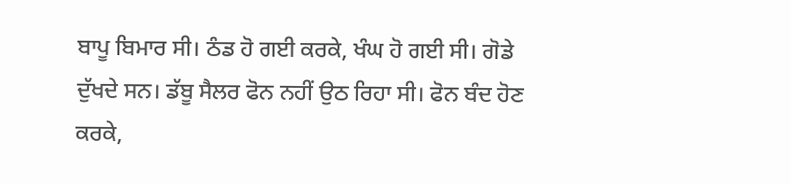ਬਾਪੂ ਬਿਮਾਰ ਸੀ। ਠੰਡ ਹੋ ਗਈ ਕਰਕੇ, ਖੰਘ ਹੋ ਗਈ ਸੀ। ਗੋਡੇ ਦੁੱਖਦੇ ਸਨ। ਡੱਬੂ ਸੈਲਰ ਫੋਨ ਨਹੀਂ ਉਠ ਰਿਹਾ ਸੀ। ਫੋਨ ਬੰਦ ਹੋਣ ਕਰਕੇ,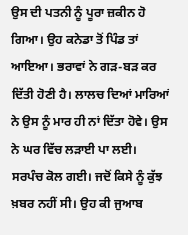ਉਸ ਦੀ ਪਤਨੀ ਨੂੰ ਪੂਰਾ ਜ਼ਕੀਨ ਹੋ ਗਿਆ। ਉਹ ਕਨੇਡਾ ਤੋਂ ਪਿੰਡ ਤਾਂ ਆਇਆ। ਭਰਾਵਾਂ ਨੇ ਗੜ-ਬੜ ਕਰ ਦਿੱਤੀ ਹੋਣੀ ਹੈ। ਲਾਲਚ ਦਿਆਂ ਮਾਰਿਆਂ ਨੇ ਉਸ ਨੂੰ ਮਾਰ ਹੀ ਨਾਂ ਦਿੱਤਾ ਹੋਵੇ। ਉਸ ਨੇ ਘਰ ਵਿੱਚ ਲੜਾਈ ਪਾ ਲਈ। ਸਰਪੰਚ ਕੋਲ ਗਈ। ਜਦੋਂ ਕਿਸੇ ਨੂੰ ਕੁੱਝ ਖ਼ਬਰ ਨਹੀਂ ਸੀ। ਉਹ ਕੀ ਜੁਆਬ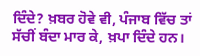ਦਿੰਦੇ? ਖ਼ਬਰ ਹੋਵੇ ਵੀ, ਪੰਜਾਬ ਵਿੱਚ ਤਾਂ ਸੱਚੀਂ ਬੰਦਾ ਮਾਰ ਕੇ, ਖ਼ਪਾ ਦਿੰਦੇ ਹਨ।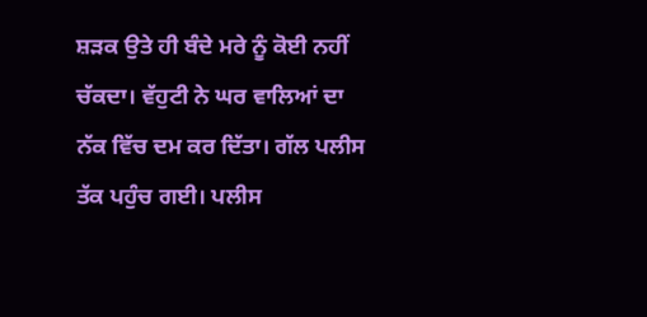ਸ਼ੜਕ ਉਤੇ ਹੀ ਬੰਦੇ ਮਰੇ ਨੂੰ ਕੋਈ ਨਹੀਂ ਚੱਕਦਾ। ਵੱਹੁਟੀ ਨੇ ਘਰ ਵਾਲਿਆਂ ਦਾ ਨੱਕ ਵਿੱਚ ਦਮ ਕਰ ਦਿੱਤਾ। ਗੱਲ ਪਲੀਸ ਤੱਕ ਪਹੁੰਚ ਗਈ। ਪਲੀਸ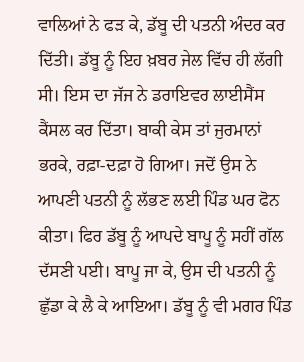ਵਾਲਿਆਂ ਨੇ ਫੜ ਕੇ, ਡੱਬੂ ਦੀ ਪਤਨੀ ਅੰਦਰ ਕਰ ਦਿੱਤੀ। ਡੱਬੂ ਨੂੰ ਇਹ ਖ਼ਬਰ ਜੇਲ ਵਿੱਚ ਹੀ ਲੱਗੀ ਸੀ। ਇਸ ਦਾ ਜੱਜ ਨੇ ਡਰਾਇਵਰ ਲਾਈਸੈਂਸ ਕੈਂਸਲ ਕਰ ਦਿੱਤਾ। ਬਾਕੀ ਕੇਸ ਤਾਂ ਜੁਰਮਾਨਾਂ ਭਰਕੇ, ਰਫ਼ਾ-ਦਫ਼ਾ ਹੋ ਗਿਆ। ਜਦੋਂ ਉਸ ਨੇ ਆਪਣੀ ਪਤਨੀ ਨੂੰ ਲੱਭਣ ਲਈ ਪਿੰਡ ਘਰ ਫੋਨ ਕੀਤਾ। ਫਿਰ ਡੱਬੂ ਨੂੰ ਆਪਦੇ ਬਾਪੂ ਨੂੰ ਸਹੀਂ ਗੱਲ ਦੱਸਣੀ ਪਈ। ਬਾਪੂ ਜਾ ਕੇ, ਉਸ ਦੀ ਪਤਨੀ ਨੂੰ ਛੁੱਡਾ ਕੇ ਲੈ ਕੇ ਆਇਆ। ਡੱਬੂ ਨੂੰ ਵੀ ਮਗਰ ਪਿੰਡ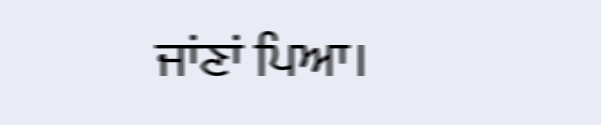ਜਾਂਣਾਂ ਪਿਆ।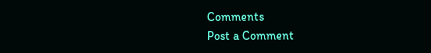Comments
Post a Comment